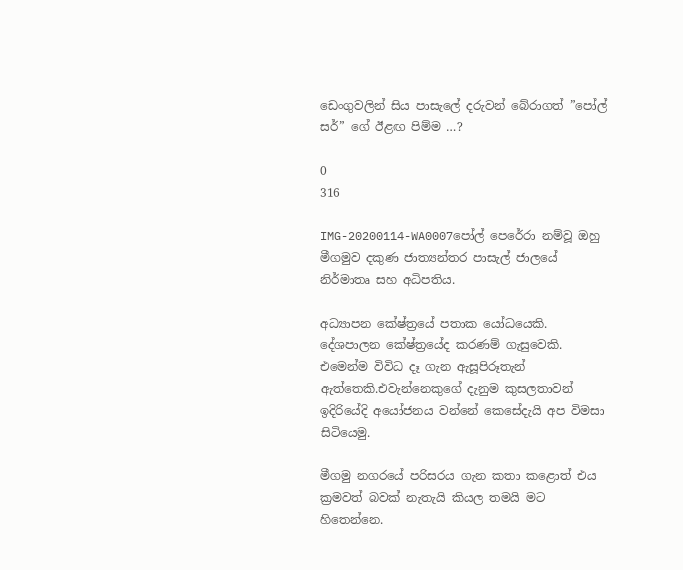ඩෙංගුවලින් සිය පාසැලේ දරුවන් බේරාගත් ”පෝල් සර්” ගේ ඊළඟ පිම්ම …?

0
316

IMG-20200114-WA0007පෝල් පෙරේරා නම්වූ ඔහු මීගමුව දකුණ ජාත්‍යන්තර පාසැල් ජාලයේ නිර්මාතෘ සහ අධිපතිය.

අධ්‍යාපන කේෂ්ත්‍රයේ පතාක යෝධයෙකි.
දේශපාලන කේෂ්ත්‍රයේද කරණම් ගැසුවෙකි.
එමෙන්ම විවිධ දෑ ගැන ඇසූපිරූතැන් ඇත්තෙකි.එවැන්නෙකුගේ දැනුම කුසලතාවන් ඉදිරියේදි අයෝජනය වන්නේ කෙසේදැයි අප විමසා සිටියෙමු.

මීගමු නගරයේ පරිසරය ගැන කතා කළොත් එය ක්‍රමවත් බවක් නැතැයි කියල තමයි මට හිතෙන්නෙ.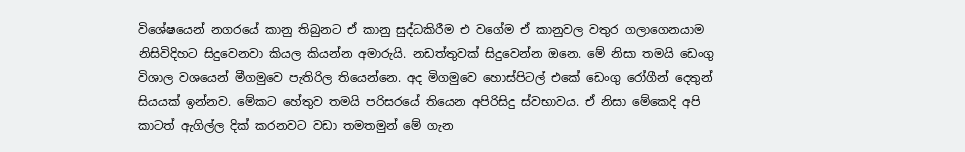විශේෂයෙන් නගරයේ කානු තිබුනට ඒ කානු සුද්ධකිරීම එ වගේම ඒ කානුවල වතුර ගලාගෙනයාම නිසිවිදිහට සිදුවෙනවා කියල කියන්න අමාරුයි. නඩත්තුවක් සිදුවෙන්න ඔනෙ. මේ නිසා තමයි ඩෙංගු විශාල වශයෙන් මීගමුවෙ පැතිරිල තියෙන්නෙ. අද මිගමුවෙ හොස්පිටල් එකේ ඩෙංගු රෝගීන් දෙතුන් සියයක් ඉන්නව. මේකට හේතුව තමයි පරිසරයේ තියෙන අපිරිසිදු ස්වභාවය. ඒ නිසා මේකෙදි අපි කාටත් ඇගිල්ල දික් කරනවට වඩා තමතමුන් මේ ගැන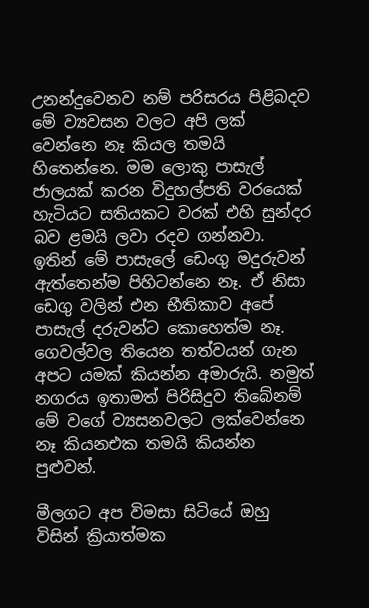උනන්දුවෙනව නම් පරිසරය පිළිබදව මේ ව්‍යවසන වලට අපි ලක් වෙන්නෙ නෑ කියල තමයි හිතෙන්නෙ. මම ලොකු පාසැල් ජාලයක් කරන විදුහල්පති වරයෙක් හැටියට සතියකට වරක් එහි සුන්දර බව ළමයි ලවා රදව ගන්නවා.
ඉතින් මේ පාසැලේ ඩෙංගු මදුරුවන් ඇත්තෙන්ම පිහිටන්නෙ නෑ. ඒ නිසා ඩෙගු වලින් එන භීතිකාව අපේ පාසැල් දරුවන්ට කොහෙත්ම නෑ. ගෙවල්වල තියෙන තත්වයන් ගැන අපට යමක් කියන්න අමාරුයි. නමුත් නගරය ඉතාමත් පිරිසිදුව තිබේනම් මේ වගේ ව්‍යසනවලට ලක්වෙන්නෙ නෑ කියනඑක තමයි කියන්න පුළුවන්.

මීලගට අප විමසා සිටියේ ඔහු විසින් ක්‍රියාත්මක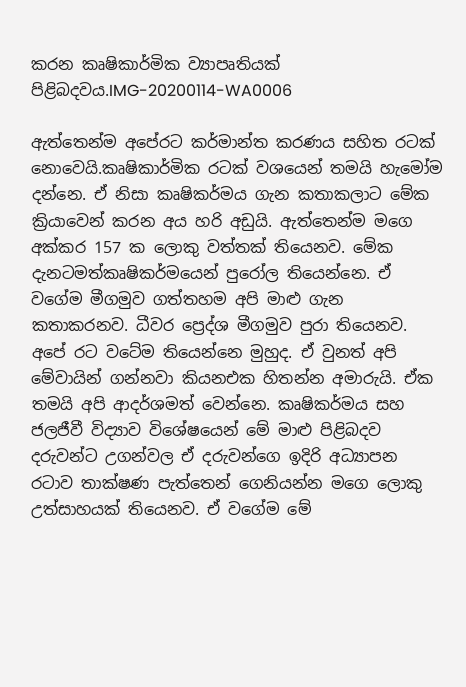කරන කෘෂිකාර්මික ව්‍යාපෘතියක් පිළිබදවය.IMG-20200114-WA0006

ඇත්තෙන්ම අපේරට කර්මාන්ත කරණය සහිත රටක් නොවෙයි.කෘෂිකාර්මික රටක් වශයෙන් තමයි හැමෝම දන්නෙ. ඒ නිසා කෘෂිකර්මය ගැන කතාකලාට මේක ක්‍රියාවෙන් කරන අය හරි අඩුයි. ඇත්තෙන්ම මගෙ අක්කර 157 ක ලොකු වත්තක් තියෙනව. මේක දැනටමත්කෘෂිකර්මයෙන් පුරෝල තියෙන්නෙ. ඒ වගේම මීගමුව ගත්තහම අපි මාළු ගැන කතාකරනව. ධීවර ප්‍රෙද්ශ මීගමුව පුරා තියෙනව. අපේ රට වටේම තියෙන්නෙ මුහුද. ඒ වුනත් අපි මේවායින් ගන්නවා කියනඑක හිතන්න අමාරුයි. ඒක තමයි අපි ආදර්ශමත් වෙන්නෙ. කෘෂිකර්මය සහ ජලජීවී විද්‍යාව විශේෂයෙන් මේ මාළු පිළිබදව දරුවන්ට උගන්වල ඒ දරුවන්ගෙ ඉදිරි අධ්‍යාපන රටාව තාක්ෂණ පැත්තෙන් ගෙනියන්න මගෙ ලොකු උත්සාහයක් තියෙනව. ඒ වගේම මේ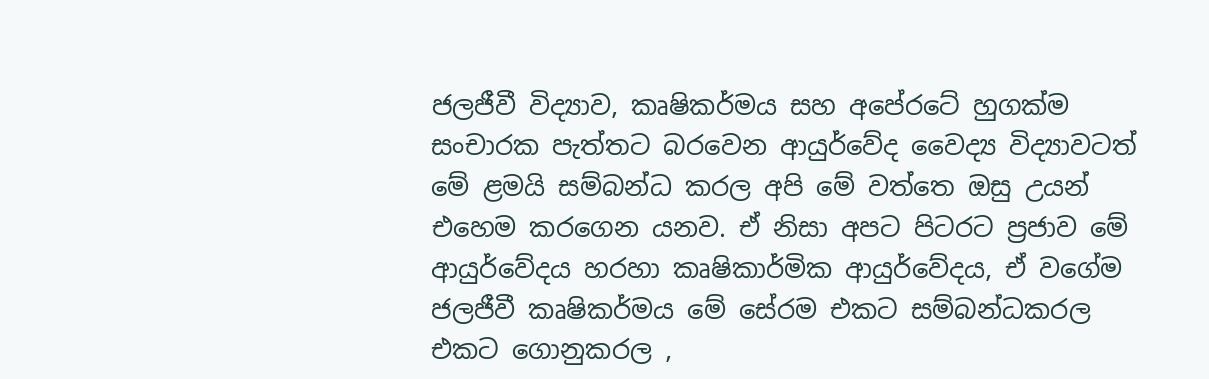ජලජීවී විද්‍යාව, කෘෂිකර්මය සහ අපේරටේ හුගක්ම සංචාරක පැත්තට බරවෙන ආයුර්වේද වෛද්‍ය විද්‍යාවටත් මේ ළමයි සම්බන්ධ කරල අපි මේ වත්තෙ ඔසු උයන් එහෙම කරගෙන යනව. ඒ නිසා අපට පිටරට ප්‍රජාව මේ ආයුර්වේදය හරහා කෘෂිකාර්මික ආයුර්වේදය, ඒ වගේම ජලජීවී කෘෂිකර්මය මේ සේරම එකට සම්බන්ධකරල එකට ගොනුකරල ,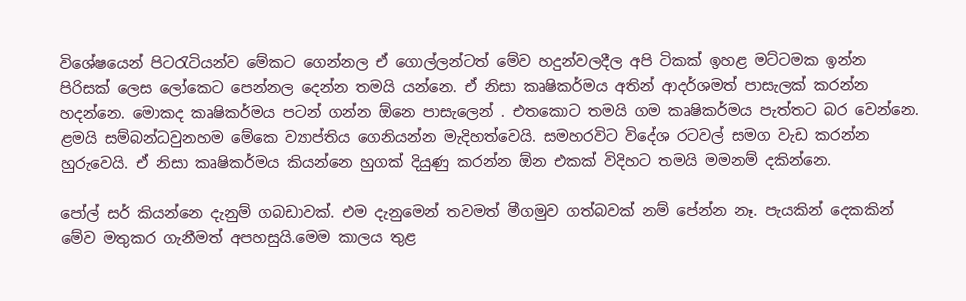විශේෂයෙන් පිටරැටියන්ව මේකට ගෙන්නල ඒ ගොල්ලන්ටත් මේව හදුන්වලදීල අපි ටිකක් ඉහළ මට්ටමක ඉන්න පිරිසක් ලෙස ලෝකෙට පෙන්නල දෙන්න තමයි යන්නෙ. ඒ නිසා කෘෂිකර්මය අතින් ආදර්ශමත් පාසැලක් කරන්න හදන්නෙ. මොකද කෘෂිකර්මය පටන් ගන්න ඕනෙ පාසැලෙන් . එතකොට තමයි ගම කෘෂිකර්මය පැත්තට බර වෙන්නෙ. ළමයි සම්බන්ධවුනහම මේකෙ ව්‍යාප්තිය ගෙනියන්න මැදිහත්වෙයි. සමහරවිට විදේශ රටවල් සමග වැඩ කරන්න හුරුවෙයි. ඒ නිසා කෘෂිකර්මය කියන්නෙ හුගක් දියුණු කරන්න ඕන එකක් විදිහට තමයි මමනම් දකින්නෙ.

පෝල් සර් කියන්නෙ දැනුම් ගබඩාවක්. එම දැනුමෙන් තවමත් මීගමුව ගත්බවක් නම් පේන්න නෑ. පැයකින් දෙකකින් මේව මතුකර ගැනීමත් අපහසුයි.මෙම කාලය තුළ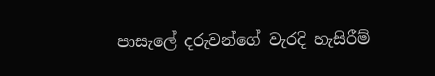පාසැලේ දරුවන්ගේ වැරදි හැසිරීම්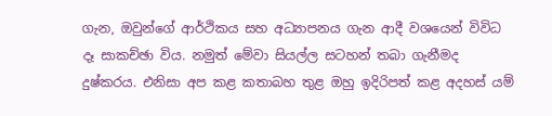ගැන, ඔවුන්ගේ ආර්ථිකය සහ අධ්‍යාපනය ගැන ආදී වශයෙන් විවිධ දෑ සාකච්ඡා විය. නමුත් මේවා සියල්ල සටහන් තබා ගැනීමද දුෂ්කරය. එනිසා අප කළ කතාබහ තුළ ඔහු ඉදිරිපත් කළ අදහස් යම්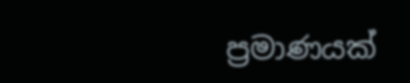ප්‍රමාණයක්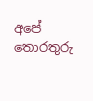අපේ තොරතුරු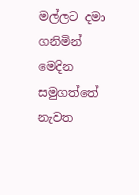මල්ලට දමා ගනිමින් මෙදින සමුගත්තේ නැවත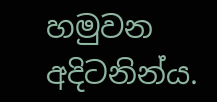හමුවන අදිටනින්ය.